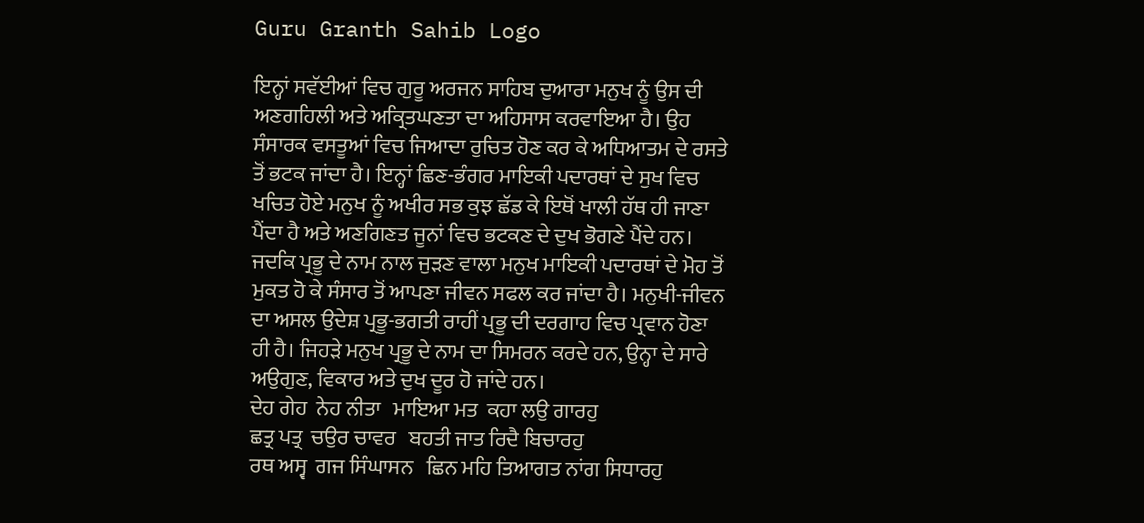Guru Granth Sahib Logo

ਇਨ੍ਹਾਂ ਸਵੱਈਆਂ ਵਿਚ ਗੁਰੂ ਅਰਜਨ ਸਾਹਿਬ ਦੁਆਰਾ ਮਨੁਖ ਨੂੰ ਉਸ ਦੀ ਅਣਗਹਿਲੀ ਅਤੇ ਅਕ੍ਰਿਤਘਣਤਾ ਦਾ ਅਹਿਸਾਸ ਕਰਵਾਇਆ ਹੈ। ਉਹ ਸੰਸਾਰਕ ਵਸਤੂਆਂ ਵਿਚ ਜਿਆਦਾ ਰੁਚਿਤ ਹੋਣ ਕਰ ਕੇ ਅਧਿਆਤਮ ਦੇ ਰਸਤੇ ਤੋਂ ਭਟਕ ਜਾਂਦਾ ਹੈ। ਇਨ੍ਹਾਂ ਛਿਣ-ਭੰਗਰ ਮਾਇਕੀ ਪਦਾਰਥਾਂ ਦੇ ਸੁਖ ਵਿਚ ਖਚਿਤ ਹੋਏ ਮਨੁਖ ਨੂੰ ਅਖੀਰ ਸਭ ਕੁਝ ਛੱਡ ਕੇ ਇਥੋਂ ਖਾਲੀ ਹੱਥ ਹੀ ਜਾਣਾ ਪੈਂਦਾ ਹੈ ਅਤੇ ਅਣਗਿਣਤ ਜੂਨਾਂ ਵਿਚ ਭਟਕਣ ਦੇ ਦੁਖ ਭੋਗਣੇ ਪੈਂਦੇ ਹਨ। ਜਦਕਿ ਪ੍ਰਭੂ ਦੇ ਨਾਮ ਨਾਲ ਜੁੜਣ ਵਾਲਾ ਮਨੁਖ ਮਾਇਕੀ ਪਦਾਰਥਾਂ ਦੇ ਮੋਹ ਤੋਂ ਮੁਕਤ ਹੋ ਕੇ ਸੰਸਾਰ ਤੋਂ ਆਪਣਾ ਜੀਵਨ ਸਫਲ ਕਰ ਜਾਂਦਾ ਹੈ। ਮਨੁਖੀ-ਜੀਵਨ ਦਾ ਅਸਲ ਉਦੇਸ਼ ਪ੍ਰਭੂ-ਭਗਤੀ ਰਾਹੀਂ ਪ੍ਰਭੂ ਦੀ ਦਰਗਾਹ ਵਿਚ ਪ੍ਰਵਾਨ ਹੋਣਾ ਹੀ ਹੈ। ਜਿਹੜੇ ਮਨੁਖ ਪ੍ਰਭੂ ਦੇ ਨਾਮ ਦਾ ਸਿਮਰਨ ਕਰਦੇ ਹਨ, ਉਨ੍ਹਾ ਦੇ ਸਾਰੇ ਅਉਗੁਣ, ਵਿਕਾਰ ਅਤੇ ਦੁਖ ਦੂਰ ਹੋ ਜਾਂਦੇ ਹਨ।
ਦੇਹ ਗੇਹ  ਨੇਹ ਨੀਤਾ   ਮਾਇਆ ਮਤ  ਕਹਾ ਲਉ ਗਾਰਹੁ
ਛਤ੍ਰ ਪਤ੍ਰ  ਚਉਰ ਚਾਵਰ   ਬਹਤੀ ਜਾਤ ਰਿਦੈ ਬਿਚਾਰਹੁ
ਰਥ ਅਸ੍ਵ  ਗਜ ਸਿੰਘਾਸਨ   ਛਿਨ ਮਹਿ ਤਿਆਗਤ ਨਾਂਗ ਸਿਧਾਰਹੁ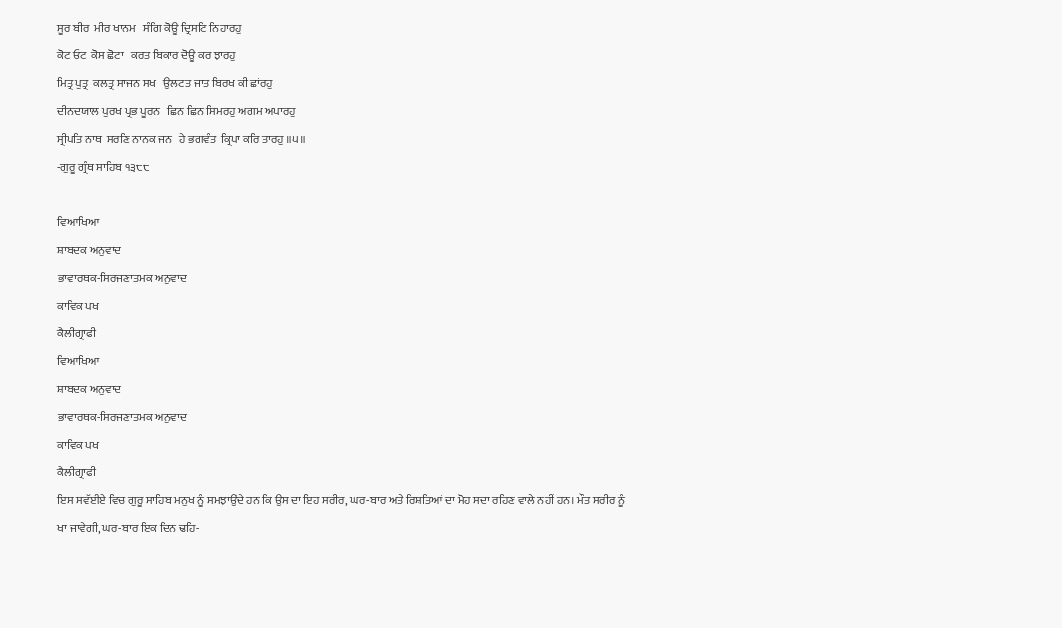ਸੂਰ ਬੀਰ  ਮੀਰ ਖਾਨਮ   ਸੰਗਿ ਕੋਊ ਦ੍ਰਿਸਟਿ ਨਿਹਾਰਹੁ
ਕੋਟ ਓਟ  ਕੋਸ ਛੋਟਾ   ਕਰਤ ਬਿਕਾਰ ਦੋਊ ਕਰ ਝਾਰਹੁ
ਮਿਤ੍ਰ ਪੁਤ੍ਰ  ਕਲਤ੍ਰ ਸਾਜਨ ਸਖ   ਉਲਟਤ ਜਾਤ ਬਿਰਖ ਕੀ ਛਾਂਰਹੁ
ਦੀਨਦਯਾਲ ਪੁਰਖ ਪ੍ਰਭ ਪੂਰਨ   ਛਿਨ ਛਿਨ ਸਿਮਰਹੁ ਅਗਮ ਅਪਾਰਹੁ
ਸ੍ਰੀਪਤਿ ਨਾਥ  ਸਰਣਿ ਨਾਨਕ ਜਨ   ਹੇ ਭਗਵੰਤ  ਕ੍ਰਿਪਾ ਕਰਿ ਤਾਰਹੁ ॥੫॥
-ਗੁਰੂ ਗ੍ਰੰਥ ਸਾਹਿਬ ੧੩੮੮

ਵਿਆਖਿਆ
ਸ਼ਾਬਦਕ ਅਨੁਵਾਦ
ਭਾਵਾਰਥਕ-ਸਿਰਜਣਾਤਮਕ ਅਨੁਵਾਦ
ਕਾਵਿਕ ਪਖ
ਕੈਲੀਗ੍ਰਾਫੀ
ਵਿਆਖਿਆ
ਸ਼ਾਬਦਕ ਅਨੁਵਾਦ
ਭਾਵਾਰਥਕ-ਸਿਰਜਣਾਤਮਕ ਅਨੁਵਾਦ
ਕਾਵਿਕ ਪਖ
ਕੈਲੀਗ੍ਰਾਫੀ
ਇਸ ਸਵੱਈਏ ਵਿਚ ਗੁਰੂ ਸਾਹਿਬ ਮਨੁਖ ਨੂੰ ਸਮਝਾਉਂਦੇ ਹਨ ਕਿ ਉਸ ਦਾ ਇਹ ਸਰੀਰ, ਘਰ-ਬਾਰ ਅਤੇ ਰਿਸ਼ਤਿਆਂ ਦਾ ਮੋਹ ਸਦਾ ਰਹਿਣ ਵਾਲੇ ਨਹੀਂ ਹਨ। ਮੌਤ ਸਰੀਰ ਨੂੰ ਖਾ ਜਾਵੇਗੀ, ਘਰ-ਬਾਰ ਇਕ ਦਿਨ ਢਹਿ-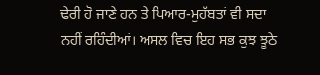ਢੇਰੀ ਹੋ ਜਾਣੇ ਹਨ ਤੇ ਪਿਆਰ-ਮੁਹੱਬਤਾਂ ਵੀ ਸਦਾ ਨਹੀਂ ਰਹਿੰਦੀਆਂ। ਅਸਲ ਵਿਚ ਇਹ ਸਭ ਕੁਝ ਝੂਠੇ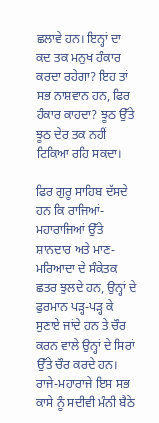ਛਲਾਵੇ ਹਨ। ਇਨ੍ਹਾਂ ਦਾ ਕਦ ਤਕ ਮਨੁਖ ਹੰਕਾਰ ਕਰਦਾ ਰਹੇਗਾ? ਇਹ ਤਾਂ ਸਭ ਨਾਸ਼ਵਾਨ ਹਨ, ਫਿਰ ਹੰਕਾਰ ਕਾਹਦਾ? ਝੂਠ ਉੱਤੇ ਝੂਠ ਦੇਰ ਤਕ ਨਹੀਂ ਟਿਕਿਆ ਰਹਿ ਸਕਦਾ।

ਫਿਰ ਗੁਰੂ ਸਾਹਿਬ ਦੱਸਦੇ ਹਨ ਕਿ ਰਾਜਿਆਂ-ਮਹਾਰਾਜਿਆਂ ਉੱਤੇ ਸ਼ਾਨਦਾਰ ਅਤੇ ਮਾਣ-ਮਰਿਆਦਾ ਦੇ ਸੰਕੇਤਕ ਛਤਰ ਝੁਲਦੇ ਹਨ, ਉਨ੍ਹਾਂ ਦੇ ਫੁਰਮਾਨ ਪੜ੍ਹ-ਪੜ੍ਹ ਕੇ ਸੁਣਾਏ ਜਾਂਦੇ ਹਨ ਤੇ ਚੌਰ ਕਰਨ ਵਾਲੇ ਉਨ੍ਹਾਂ ਦੇ ਸਿਰਾਂ ਉੱਤੇ ਚੌਰ ਕਰਦੇ ਹਨ। ਰਾਜੇ-ਮਹਾਰਾਜੇ ਇਸ ਸਭ ਕਾਸੇ ਨੂੰ ਸਦੀਵੀ ਮੰਨੀ ਬੈਠੇ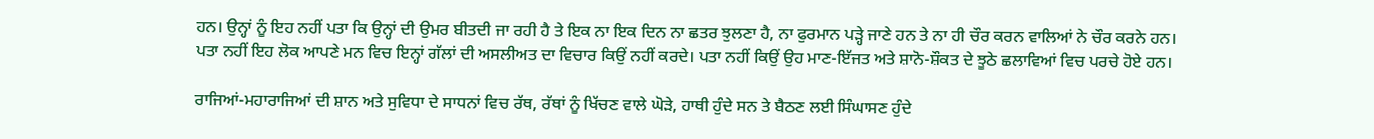ਹਨ। ਉਨ੍ਹਾਂ ਨੂੰ ਇਹ ਨਹੀਂ ਪਤਾ ਕਿ ਉਨ੍ਹਾਂ ਦੀ ਉਮਰ ਬੀਤਦੀ ਜਾ ਰਹੀ ਹੈ ਤੇ ਇਕ ਨਾ ਇਕ ਦਿਨ ਨਾ ਛਤਰ ਝੁਲਣਾ ਹੈ, ਨਾ ਫੁਰਮਾਨ ਪੜ੍ਹੇ ਜਾਣੇ ਹਨ ਤੇ ਨਾ ਹੀ ਚੌਰ ਕਰਨ ਵਾਲਿਆਂ ਨੇ ਚੌਰ ਕਰਨੇ ਹਨ। ਪਤਾ ਨਹੀਂ ਇਹ ਲੋਕ ਆਪਣੇ ਮਨ ਵਿਚ ਇਨ੍ਹਾਂ ਗੱਲਾਂ ਦੀ ਅਸਲੀਅਤ ਦਾ ਵਿਚਾਰ ਕਿਉਂ ਨਹੀਂ ਕਰਦੇ। ਪਤਾ ਨਹੀਂ ਕਿਉਂ ਉਹ ਮਾਣ-ਇੱਜਤ ਅਤੇ ਸ਼ਾਨੋ-ਸ਼ੌਕਤ ਦੇ ਝੂਠੇ ਛਲਾਵਿਆਂ ਵਿਚ ਪਰਚੇ ਹੋਏ ਹਨ।

ਰਾਜਿਆਂ-ਮਹਾਰਾਜਿਆਂ ਦੀ ਸ਼ਾਨ ਅਤੇ ਸੁਵਿਧਾ ਦੇ ਸਾਧਨਾਂ ਵਿਚ ਰੱਥ, ਰੱਥਾਂ ਨੂੰ ਖਿੱਚਣ ਵਾਲੇ ਘੋੜੇ, ਹਾਥੀ ਹੁੰਦੇ ਸਨ ਤੇ ਬੈਠਣ ਲਈ ਸਿੰਘਾਸਣ ਹੁੰਦੇ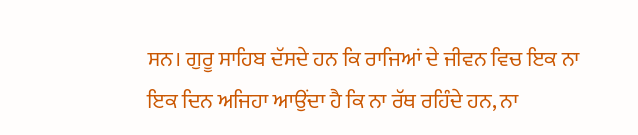ਸਨ। ਗੁਰੂ ਸਾਹਿਬ ਦੱਸਦੇ ਹਨ ਕਿ ਰਾਜਿਆਂ ਦੇ ਜੀਵਨ ਵਿਚ ਇਕ ਨਾ ਇਕ ਦਿਨ ਅਜਿਹਾ ਆਉਂਦਾ ਹੈ ਕਿ ਨਾ ਰੱਥ ਰਹਿੰਦੇ ਹਨ, ਨਾ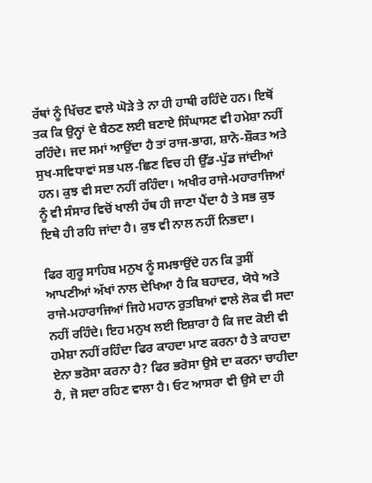ਰੱਥਾਂ ਨੂੰ ਖਿੱਚਣ ਵਾਲੇ ਘੋੜੇ ਤੇ ਨਾ ਹੀ ਹਾਥੀ ਰਹਿੰਦੇ ਹਨ। ਇਥੋਂ ਤਕ ਕਿ ਉਨ੍ਹਾਂ ਦੇ ਬੈਠਣ ਲਈ ਬਣਾਏ ਸਿੰਘਾਸਣ ਵੀ ਹਮੇਸ਼ਾ ਨਹੀਂ ਰਹਿੰਦੇ। ਜਦ ਸਮਾਂ ਆਉਂਦਾ ਹੈ ਤਾਂ ਰਾਜ-ਭਾਗ, ਸ਼ਾਨੋ-ਸ਼ੌਕਤ ਅਤੇ ਸੁਖ-ਸਵਿਧਾਵਾਂ ਸਭ ਪਲ-ਛਿਣ ਵਿਚ ਹੀ ਉੱਡ-ਪੁੱਡ ਜਾਂਦੀਆਂ ਹਨ। ਕੁਝ ਵੀ ਸਦਾ ਨਹੀਂ ਰਹਿੰਦਾ। ਅਖੀਰ ਰਾਜੇ-ਮਹਾਰਾਜਿਆਂ ਨੂੰ ਵੀ ਸੰਸਾਰ ਵਿਚੋਂ ਖਾਲੀ ਹੱਥ ਹੀ ਜਾਣਾ ਪੈਂਦਾ ਹੈ ਤੇ ਸਭ ਕੁਝ ਇਥੇ ਹੀ ਰਹਿ ਜਾਂਦਾ ਹੈ। ਕੁਝ ਵੀ ਨਾਲ ਨਹੀਂ ਨਿਭਦਾ।

ਫਿਰ ਗੁਰੂ ਸਾਹਿਬ ਮਨੁਖ ਨੂੰ ਸਮਝਾਉਂਦੇ ਹਨ ਕਿ ਤੁਸੀਂ ਆਪਣੀਆਂ ਅੱਖਾਂ ਨਾਲ ਦੇਖਿਆ ਹੈ ਕਿ ਬਹਾਦਰ, ਯੋਧੇ ਅਤੇ ਰਾਜੇ-ਮਹਾਰਾਜਿਆਂ ਜਿਹੇ ਮਹਾਨ ਰੁਤਬਿਆਂ ਵਾਲੇ ਲੋਕ ਵੀ ਸਦਾ ਨਹੀਂ ਰਹਿੰਦੇ। ਇਹ ਮਨੁਖ ਲਈ ਇਸ਼ਾਰਾ ਹੈ ਕਿ ਜਦ ਕੋਈ ਵੀ ਹਮੇਸ਼ਾ ਨਹੀਂ ਰਹਿੰਦਾ ਫਿਰ ਕਾਹਦਾ ਮਾਣ ਕਰਨਾ ਹੈ ਤੇ ਕਾਹਦਾ ਏਨਾ ਭਰੋਸਾ ਕਰਨਾ ਹੈ? ਫਿਰ ਭਰੋਸਾ ਉਸੇ ਦਾ ਕਰਨਾ ਚਾਹੀਦਾ ਹੈ, ਜੋ ਸਦਾ ਰਹਿਣ ਵਾਲਾ ਹੈ। ਓਟ ਆਸਰਾ ਵੀ ਉਸੇ ਦਾ ਹੀ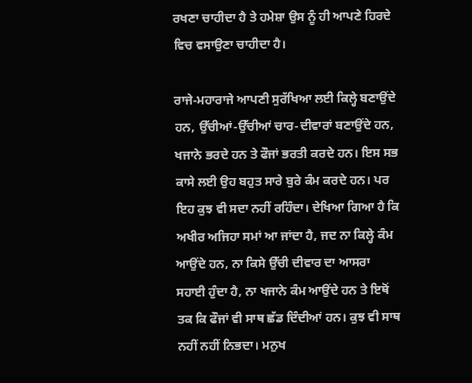ਰਖਣਾ ਚਾਹੀਦਾ ਹੈ ਤੇ ਹਮੇਸ਼ਾ ਉਸ ਨੂੰ ਹੀ ਆਪਣੇ ਹਿਰਦੇ ਵਿਚ ਵਸਾਉਣਾ ਚਾਹੀਦਾ ਹੈ।

ਰਾਜੇ-ਮਹਾਰਾਜੇ ਆਪਣੀ ਸੁਰੱਖਿਆ ਲਈ ਕਿਲ੍ਹੇ ਬਣਾਉਂਦੇ ਹਨ, ਉੱਚੀਆਂ-ਉੱਚੀਆਂ ਚਾਰ-ਦੀਵਾਰਾਂ ਬਣਾਉਂਦੇ ਹਨ, ਖਜਾਨੇ ਭਰਦੇ ਹਨ ਤੇ ਫੌਜਾਂ ਭਰਤੀ ਕਰਦੇ ਹਨ। ਇਸ ਸਭ ਕਾਸੇ ਲਈ ਉਹ ਬਹੁਤ ਸਾਰੇ ਬੁਰੇ ਕੰਮ ਕਰਦੇ ਹਨ। ਪਰ ਇਹ ਕੁਝ ਵੀ ਸਦਾ ਨਹੀਂ ਰਹਿੰਦਾ। ਦੇਖਿਆ ਗਿਆ ਹੈ ਕਿ ਅਖੀਰ ਅਜਿਹਾ ਸਮਾਂ ਆ ਜਾਂਦਾ ਹੈ, ਜਦ ਨਾ ਕਿਲ੍ਹੇ ਕੰਮ ਆਉਂਦੇ ਹਨ, ਨਾ ਕਿਸੇ ਉੱਚੀ ਦੀਵਾਰ ਦਾ ਆਸਰਾ ਸਹਾਈ ਹੁੰਦਾ ਹੈ, ਨਾ ਖਜਾਨੇ ਕੰਮ ਆਉਂਦੇ ਹਨ ਤੇ ਇਥੋਂ ਤਕ ਕਿ ਫੌਜਾਂ ਵੀ ਸਾਥ ਛੱਡ ਦਿੰਦੀਆਂ ਹਨ। ਕੁਝ ਵੀ ਸਾਥ ਨਹੀਂ ਨਹੀਂ ਨਿਭਦਾ। ਮਨੁਖ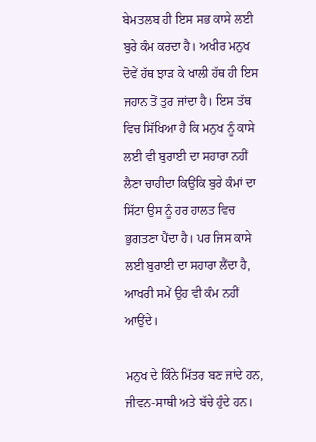ਬੇਮਤਲਬ ਹੀ ਇਸ ਸਭ ਕਾਸੇ ਲਈ ਬੁਰੇ ਕੰਮ ਕਰਦਾ ਹੈ। ਅਖੀਰ ਮਨੁਖ ਦੋਵੇਂ ਹੱਥ ਝਾੜ ਕੇ ਖਾਲੀ ਹੱਥ ਹੀ ਇਸ ਜਹਾਨ ਤੋਂ ਤੁਰ ਜਾਂਦਾ ਹੈ। ਇਸ ਤੱਥ ਵਿਚ ਸਿੱਖਿਆ ਹੈ ਕਿ ਮਨੁਖ ਨੂੰ ਕਾਸੇ ਲਈ ਵੀ ਬੁਰਾਈ ਦਾ ਸਹਾਰਾ ਨਹੀਂ ਲੈਣਾ ਚਾਹੀਦਾ ਕਿਉਂਕਿ ਬੁਰੇ ਕੰਮਾਂ ਦਾ ਸਿੱਟਾ ਉਸ ਨੂੰ ਹਰ ਹਾਲਤ ਵਿਚ ਭੁਗਤਣਾ ਪੈਂਦਾ ਹੈ। ਪਰ ਜਿਸ ਕਾਸੇ ਲਈ ਬੁਰਾਈ ਦਾ ਸਹਾਰਾ ਲੈਂਦਾ ਹੈ, ਆਖਰੀ ਸਮੇਂ ਉਹ ਵੀ ਕੰਮ ਨਹੀਂ ਆਉਂਦੇ।

ਮਨੁਖ ਦੇ ਕਿੰਨੇ ਮਿੱਤਰ ਬਣ ਜਾਂਦੇ ਹਨ, ਜੀਵਨ-ਸਾਥੀ ਅਤੇ ਬੱਚੇ ਹੁੰਦੇ ਹਨ।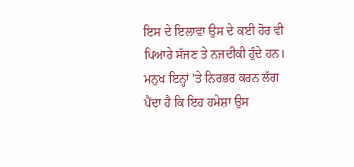ਇਸ ਦੇ ਇਲਾਵਾ ਉਸ ਦੇ ਕਈ ਹੋਰ ਵੀ ਪਿਆਰੇ ਸੱਜਣ ਤੇ ਨਜਦੀਕੀ ਹੁੰਦੇ ਹਨ। ਮਨੁਖ ਇਨ੍ਹਾਂ ’ਤੇ ਨਿਰਭਰ ਕਰਨ ਲੱਗ ਪੈਂਦਾ ਹੈ ਕਿ ਇਹ ਹਮੇਸ਼ਾ ਉਸ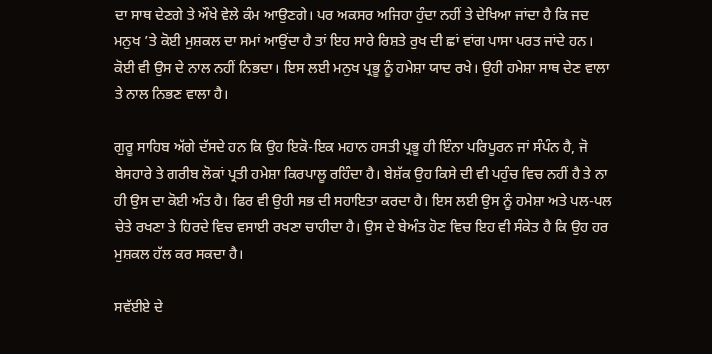ਦਾ ਸਾਥ ਦੇਣਗੇ ਤੇ ਔਖੇ ਵੇਲੇ ਕੰਮ ਆਉਣਗੇ। ਪਰ ਅਕਸਰ ਅਜਿਹਾ ਹੁੰਦਾ ਨਹੀਂ ਤੇ ਦੇਖਿਆ ਜਾਂਦਾ ਹੈ ਕਿ ਜਦ ਮਨੁਖ ’ਤੇ ਕੋਈ ਮੁਸ਼ਕਲ ਦਾ ਸਮਾਂ ਆਉਂਦਾ ਹੈ ਤਾਂ ਇਹ ਸਾਰੇ ਰਿਸ਼ਤੇ ਰੁਖ ਦੀ ਛਾਂ ਵਾਂਗ ਪਾਸਾ ਪਰਤ ਜਾਂਦੇ ਹਨ। ਕੋਈ ਵੀ ਉਸ ਦੇ ਨਾਲ ਨਹੀਂ ਨਿਭਦਾ। ਇਸ ਲਈ ਮਨੁਖ ਪ੍ਰਭੂ ਨੂੰ ਹਮੇਸ਼ਾ ਯਾਦ ਰਖੇ। ਉਹੀ ਹਮੇਸ਼ਾ ਸਾਥ ਦੇਣ ਵਾਲਾ ਤੇ ਨਾਲ ਨਿਭਣ ਵਾਲਾ ਹੈ।

ਗੁਰੂ ਸਾਹਿਬ ਅੱਗੇ ਦੱਸਦੇ ਹਨ ਕਿ ਉਹ ਇਕੋ-ਇਕ ਮਹਾਨ ਹਸਤੀ ਪ੍ਰਭੂ ਹੀ ਇੰਨਾ ਪਰਿਪੂਰਨ ਜਾਂ ਸੰਪੰਨ ਹੈ, ਜੋ ਬੇਸਹਾਰੇ ਤੇ ਗਰੀਬ ਲੋਕਾਂ ਪ੍ਰਤੀ ਹਮੇਸ਼ਾ ਕਿਰਪਾਲੂ ਰਹਿੰਦਾ ਹੈ। ਬੇਸ਼ੱਕ ਉਹ ਕਿਸੇ ਦੀ ਵੀ ਪਹੁੰਚ ਵਿਚ ਨਹੀਂ ਹੈ ਤੇ ਨਾ ਹੀ ਉਸ ਦਾ ਕੋਈ ਅੰਤ ਹੈ। ਫਿਰ ਵੀ ਉਹੀ ਸਭ ਦੀ ਸਹਾਇਤਾ ਕਰਦਾ ਹੈ। ਇਸ ਲਈ ਉਸ ਨੂੰ ਹਮੇਸ਼ਾ ਅਤੇ ਪਲ-ਪਲ ਚੇਤੇ ਰਖਣਾ ਤੇ ਹਿਰਦੇ ਵਿਚ ਵਸਾਈ ਰਖਣਾ ਚਾਹੀਦਾ ਹੈ। ਉਸ ਦੇ ਬੇਅੰਤ ਹੋਣ ਵਿਚ ਇਹ ਵੀ ਸੰਕੇਤ ਹੈ ਕਿ ਉਹ ਹਰ ਮੁਸ਼ਕਲ ਹੱਲ ਕਰ ਸਕਦਾ ਹੈ।

ਸਵੱਈਏ ਦੇ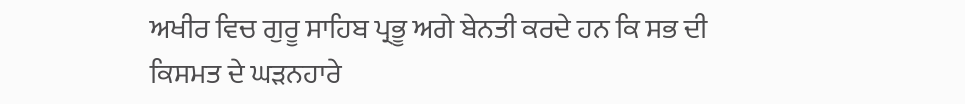ਅਖੀਰ ਵਿਚ ਗੁਰੂ ਸਾਹਿਬ ਪ੍ਰਭੂ ਅਗੇ ਬੇਨਤੀ ਕਰਦੇ ਹਨ ਕਿ ਸਭ ਦੀ ਕਿਸਮਤ ਦੇ ਘੜਨਹਾਰੇ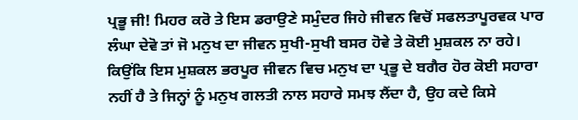ਪ੍ਰਭੂ ਜੀ! ਮਿਹਰ ਕਰੋ ਤੇ ਇਸ ਡਰਾਉਣੇ ਸਮੁੰਦਰ ਜਿਹੇ ਜੀਵਨ ਵਿਚੋਂ ਸਫਲਤਾਪੂਰਵਕ ਪਾਰ ਲੰਘਾ ਦੇਵੋ ਤਾਂ ਜੋ ਮਨੁਖ ਦਾ ਜੀਵਨ ਸੁਖੀ-ਸੁਖੀ ਬਸਰ ਹੋਵੇ ਤੇ ਕੋਈ ਮੁਸ਼ਕਲ ਨਾ ਰਹੇ। ਕਿਉਂਕਿ ਇਸ ਮੁਸ਼ਕਲ ਭਰਪੂਰ ਜੀਵਨ ਵਿਚ ਮਨੁਖ ਦਾ ਪ੍ਰਭੂ ਦੇ ਬਗੈਰ ਹੋਰ ਕੋਈ ਸਹਾਰਾ ਨਹੀਂ ਹੈ ਤੇ ਜਿਨ੍ਹਾਂ ਨੂੰ ਮਨੁਖ ਗਲਤੀ ਨਾਲ ਸਹਾਰੇ ਸਮਝ ਲੈਂਦਾ ਹੈ, ਉਹ ਕਦੇ ਕਿਸੇ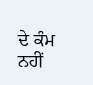ਦੇ ਕੰਮ ਨਹੀਂ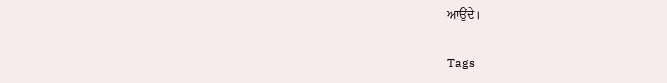ਆਉਂਦੇ।

Tags